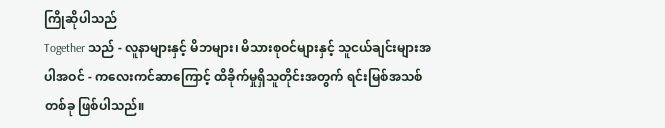ကြိုဆိုပါသည်
Together သည် - လူနာများနှင့် မိဘများ၊ မိသားစုဝင်များနှင့် သူငယ်ချင်းများအပါအဝင် - ကလေးကင်ဆာကြောင့် ထိခိုက်မှုရှိသူတိုင်းအတွက် ရင်းမြစ်အသစ်တစ်ခု ဖြစ်ပါသည်။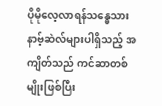ပိုမိုလေ့လာရန်သန္ဓေသားနာဗ့်ဆဲလ်များပါရှိသည့် အကျိတ်သည် ကင်ဆာတစ်မျိုးဖြစ်ပြီး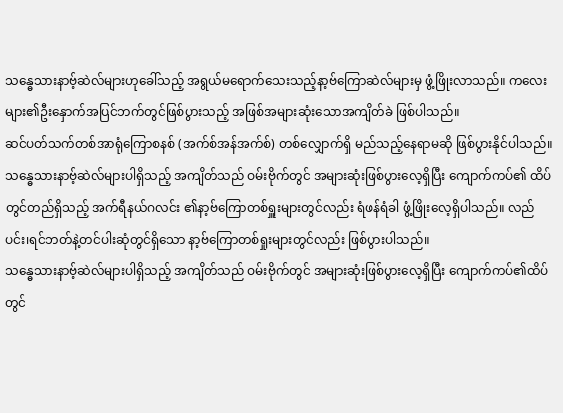သန္ဓေသားနာဗ့်ဆဲလ်များဟုခေါ်သည့် အရွယ်မရောက်သေးသည့်နာ့ဗ်ကြောဆဲလ်များမှ ဖွံ့ဖြိုးလာသည်။ ကလေးများ၏ဦးနှောက်အပြင်ဘက်တွင်ဖြစ်ပွားသည့် အဖြစ်အများဆုံးသောအကျိတ်ခဲ ဖြစ်ပါသည်။
ဆင်ပတ်သက်တစ်အာရုံကြောစနစ် (အက်စ်အန်အက်စ်) တစ်လျှောက်ရှိ မည်သည့်နေရာမဆို ဖြစ်ပွားနိုင်ပါသည်။ သန္ဓေသားနာဗ့်ဆဲလ်များပါရှိသည့် အကျိတ်သည် ဝမ်းဗိုက်တွင် အများဆုံးဖြစ်ပွားလေ့ရှိပြီး ကျောက်ကပ်၏ ထိပ်တွင်တည်ရှိသည့် အက်ရီနယ်ဂလင်း ၏နာ့ဗ်ကြောတစ်ရှူးများတွင်လည်း ရံဖန်ရံခါ ဖွံ့ဖြိုးလေ့ရှိပါသည်။ လည်ပင်း၊ရင်ဘတ်နဲ့တင်ပါးဆုံတွင်ရှိသော နာ့ဗ်ကြောတစ်ရှုးများတွင်လည်း ဖြစ်ပွားပါသည်။
သန္ဓေသားနာဗ့်ဆဲလ်များပါရှိသည့် အကျိတ်သည် ဝမ်းဗိုက်တွင် အများဆုံးဖြစ်ပွားလေ့ရှိပြီး ကျောက်ကပ်၏ထိပ်တွင်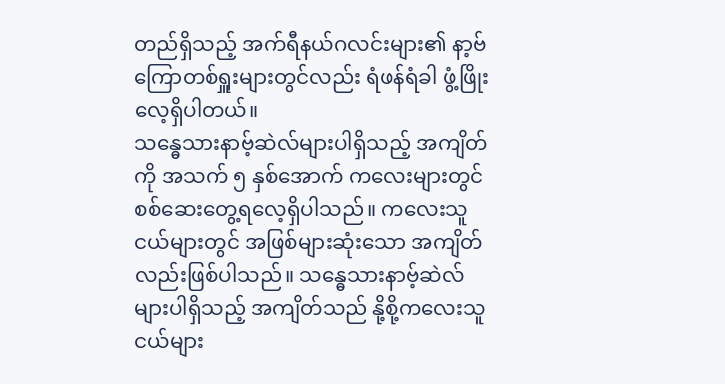တည်ရှိသည့် အက်ရီနယ်ဂလင်းများ၏ နာ့ဗ်ကြောတစ်ရှူးများတွင်လည်း ရံဖန်ရံခါ ဖွံ့ဖြိုးလေ့ရှိပါတယ်။
သန္ဓေသားနာဗ့်ဆဲလ်များပါရှိသည့် အကျိတ်ကို အသက် ၅ နှစ်အောက် ကလေးများတွင် စစ်ဆေးတွေ့ရလေ့ရှိပါသည်။ ကလေးသူငယ်များတွင် အဖြစ်များဆုံးသော အကျိတ်လည်းဖြစ်ပါသည်။ သန္ဓေသားနာဗ့်ဆဲလ်များပါရှိသည့် အကျိတ်သည် နို့စို့ကလေးသူငယ်များ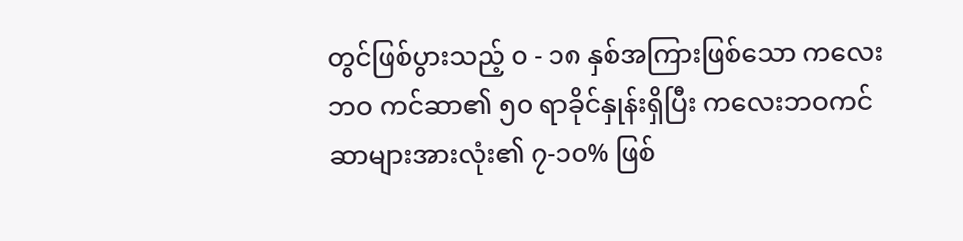တွင်ဖြစ်ပွားသည့် ၀ - ၁၈ နှစ်အကြားဖြစ်သော ကလေးဘဝ ကင်ဆာ၏ ၅၀ ရာခိုင်နှုန်းရှိပြီး ကလေးဘဝကင်ဆာများအားလုံး၏ ၇-၁၀% ဖြစ်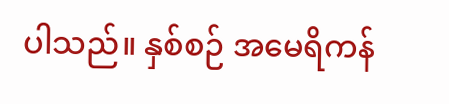ပါသည်။ နှစ်စဉ် အမေရိကန်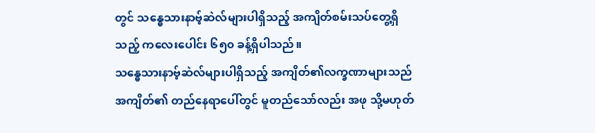တွင် သန္ဓေသားနာဗ့်ဆဲလ်များပါရှိသည့် အကျိတ်စမ်းသပ်တွေ့ရှိသည့် ကလေးပေါင်း ၆၅၀ ခန့်ရှိပါသည်။
သန္ဓေသားနာဗ့်ဆဲလ်များပါရှိသည့် အကျိတ်၏လက္ခဏာများသည် အကျိတ်၏ တည်နေရာပေါ်တွင် မူတည်သော်လည်း အဖု သို့မဟုတ်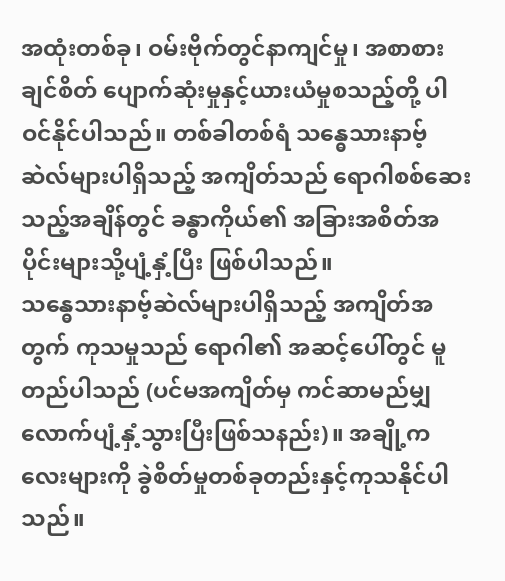အထုံးတစ်ခု၊ ဝမ်းဗိုက်တွင်နာကျင်မှု၊ အစာစားချင်စိတ် ပျောက်ဆုံးမှုနှင့်ယားယံမှုစသည့်တို့ ပါဝင်နိုင်ပါသည်။ တစ်ခါတစ်ရံ သန္ဓေသားနာဗ့်ဆဲလ်များပါရှိသည့် အကျိတ်သည် ရောဂါစစ်ဆေးသည့်အချိန်တွင် ခန္ဓာကိုယ်၏ အခြားအစိတ်အပိုင်းများသို့ပျံ့နှံ့ပြီး ဖြစ်ပါသည်။
သန္ဓေသားနာဗ့်ဆဲလ်များပါရှိသည့် အကျိတ်အတွက် ကုသမှုသည် ရောဂါ၏ အဆင့်ပေါ်တွင် မူတည်ပါသည် (ပင်မအကျိတ်မှ ကင်ဆာမည်မျှလောက်ပျံ့နှံ့သွားပြီးဖြစ်သနည်း)။ အချို့ကလေးများကို ခွဲစိတ်မှုတစ်ခုတည်းနှင့်ကုသနိုင်ပါသည်။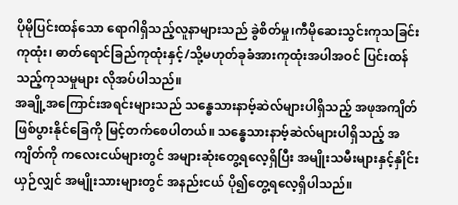ပိုမိုပြင်းထန်သော ရောဂါရှိသည့်လူနာများသည် ခွဲစိတ်မှု၊ကီမိုဆေးသွင်းကုသခြင်း ကုထုံး၊ ဓာတ်ရောင်ခြည်ကုထုံးနှင့်/သို့မဟုတ်ခုခံအားကုထုံးအပါအဝင် ပြင်းထန်သည့်ကုသမှုများ လိုအပ်ပါသည်။
အချို့အကြောင်းအရင်းများသည် သန္ဓေသားနာဗ့်ဆဲလ်များပါရှိသည့် အဖုအကျိတ်ဖြစ်ပွားနိုင်ခြေကို မြင့်တက်စေပါတယ်။ သန္ဓေသားနာဗ့်ဆဲလ်များပါရှိသည့် အကျိတ်ကို ကလေးငယ်များတွင် အများဆုံးတွေ့ရလေ့ရှိပြီး အမျိုးသမီးများနှင့်နှိုင်းယှဉ်လျှင် အမျိုးသားများတွင် အနည်းငယ် ပို၍တွေ့ရလေ့ရှိပါသည်။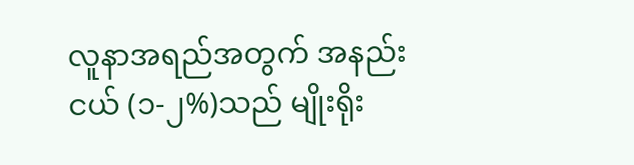လူနာအရည်အတွက် အနည်းငယ် (၁-၂%)သည် မျိုးရိုး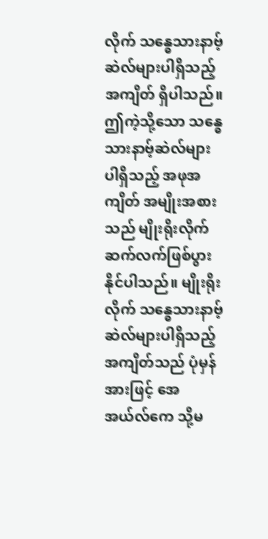လိုက် သန္ဓေသားနာဗ့်ဆဲလ်များပါရှိသည့် အကျိတ် ရှိပါသည်။ ဤကဲ့သို့သော သန္ဓေသားနာဗ့်ဆဲလ်များပါရှိသည့် အဖုအကျိတ် အမျိုးအစားသည် မျိုးရိုးလိုက် ဆက်လက်ဖြစ်ပွားနိုင်ပါသည်။ မျိုးရိုးလိုက် သန္ဓေသားနာဗ့်ဆဲလ်များပါရှိသည့် အကျိတ်သည် ပုံမှန်အားဖြင့် အေအယ်လ်ကေ သို့မ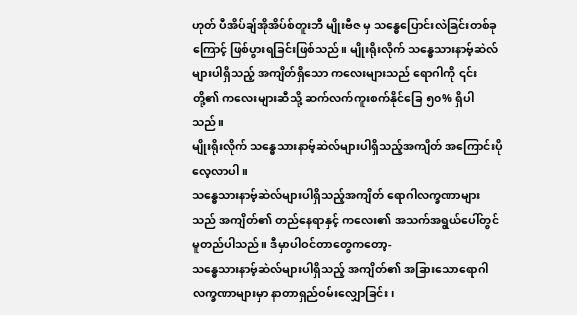ဟုတ် ပီအိပ်ချ်အိုအိပ်စ်တူးဘီ မျိုးဗီဇ မှ သန္ဓေပြောင်းလဲခြင်းတစ်ခုကြောင့် ဖြစ်ပွားရခြင်းဖြစ်သည်။ မျိုးရိုးလိုက် သန္ဓေသားနာဗ့်ဆဲလ်များပါရှိသည့် အကျိတ်ရှိသော ကလေးများသည် ရောဂါကို ၎င်းတို့၏ ကလေးများဆီသို့ ဆက်လက်ကူးစက်နိုင်ခြေ ၅၀% ရှိပါသည်။
မျိုးရိုးလိုက် သန္ဓေသားနာဗ့်ဆဲလ်များပါရှိသည့်အကျိတ် အကြောင်းပိုလေ့လာပါ။
သန္ဓေသားနာဗ့်ဆဲလ်များပါရှိသည့်အကျိတ် ရောဂါလက္ခဏာများသည် အကျိတ်၏ တည်နေရာနှင့် ကလေး၏ အသက်အရွယ်ပေါ်တွင် မူတည်ပါသည်။ ဒီမှာပါဝင်တာတွေကတော့-
သန္ဓေသားနာဗ့်ဆဲလ်များပါရှိသည့် အကျိတ်၏ အခြားသောရောဂါလက္ခဏာများမှာ နာတာရှည်ဝမ်းလျှောခြင်း၊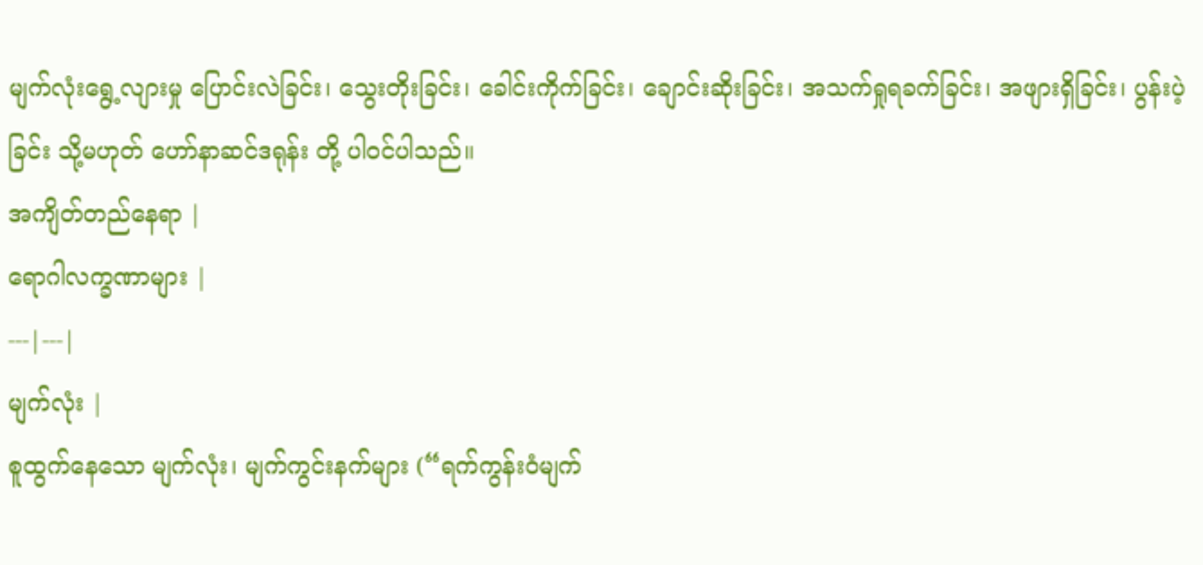မျက်လုံးရွေ့လျားမှု ပြောင်းလဲခြင်း၊ သွေးတိုးခြင်း၊ ခေါင်းကိုက်ခြင်း၊ ချောင်းဆိုးခြင်း၊ အသက်ရှုရခက်ခြင်း၊ အဖျားရှိခြင်း၊ ပွန်းပဲ့ခြင်း သို့မဟုတ် ဟော်နာဆင်ဒရုန်း တို့ ပါဝင်ပါသည်။
အကျိတ်တည်နေရာ |
ရောဂါလက္ခဏာများ |
---|---|
မျက်လုံး |
စူထွက်နေသော မျက်လုံး၊ မျက်ကွင်းနက်များ (“ရက်ကွန်းဝံမျက်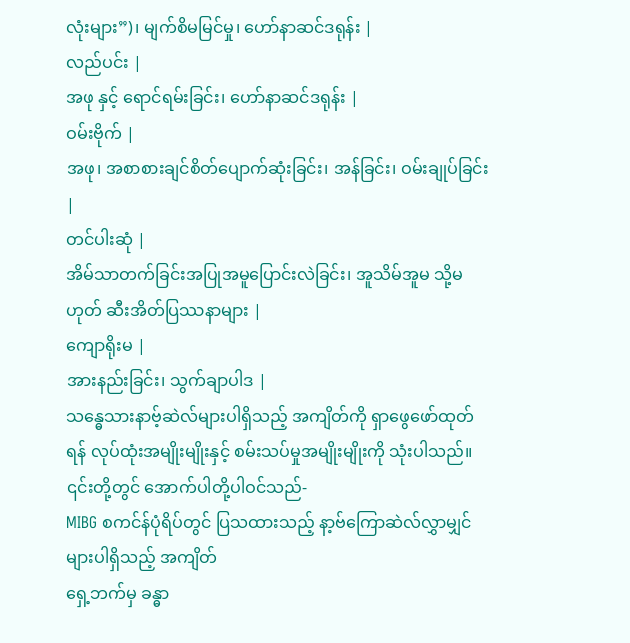လုံးများ”)၊ မျက်စိမမြင်မှု၊ ဟော်နာဆင်ဒရုန်း |
လည်ပင်း |
အဖု နှင့် ရောင်ရမ်းခြင်း၊ ဟော်နာဆင်ဒရုန်း |
ဝမ်းဗိုက် |
အဖု၊ အစာစားချင်စိတ်ပျောက်ဆုံးခြင်း၊ အန်ခြင်း၊ ဝမ်းချုပ်ခြင်း |
တင်ပါးဆုံ |
အိမ်သာတက်ခြင်းအပြုအမူပြောင်းလဲခြင်း၊ အူသိမ်အူမ သို့မဟုတ် ဆီးအိတ်ပြဿနာများ |
ကျောရိုးမ |
အားနည်းခြင်း၊ သွက်ချာပါဒ |
သန္ဓေသားနာဗ့်ဆဲလ်များပါရှိသည့် အကျိတ်ကို ရှာဖွေဖော်ထုတ်ရန် လုပ်ထုံးအမျိုးမျိုးနှင့် စမ်းသပ်မှုအမျိုးမျိုးကို သုံးပါသည်။ ၎င်းတို့တွင် အောက်ပါတို့ပါဝင်သည်-
MIBG စကင်န်ပုံရိပ်တွင် ပြသထားသည့် နာ့ဗ်ကြောဆဲလ်လွှာမျှင်များပါရှိသည့် အကျိတ်
ရှေ့ဘက်မှ ခန္ဓာ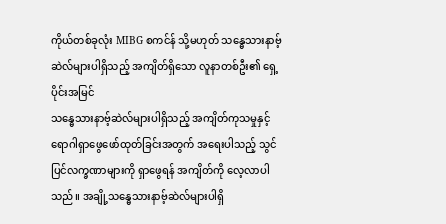ကိုယ်တစ်ခုလုံး MIBG စကင်န် သို့မဟုတ် သန္ဓေသားနာဗ့်ဆဲလ်များပါရှိသည့် အကျိတ်ရှိသော လူနာတစ်ဦး၏ ရှေ့ပိုင်းအမြင်
သန္ဓေသားနာဗ့်ဆဲလ်များပါရှိသည့် အကျိတ်ကုသမှုနှင့် ရောဂါရှာဖွေဖော်ထုတ်ခြင်းအတွက် အရေးပါသည့် သွင်ပြင်လက္ခဏာများကို ရှာဖွေရန် အကျိတ်ကို လေ့လာပါသည်။ အချို့သန္ဓေသားနာဗ့်ဆဲလ်များပါရှိ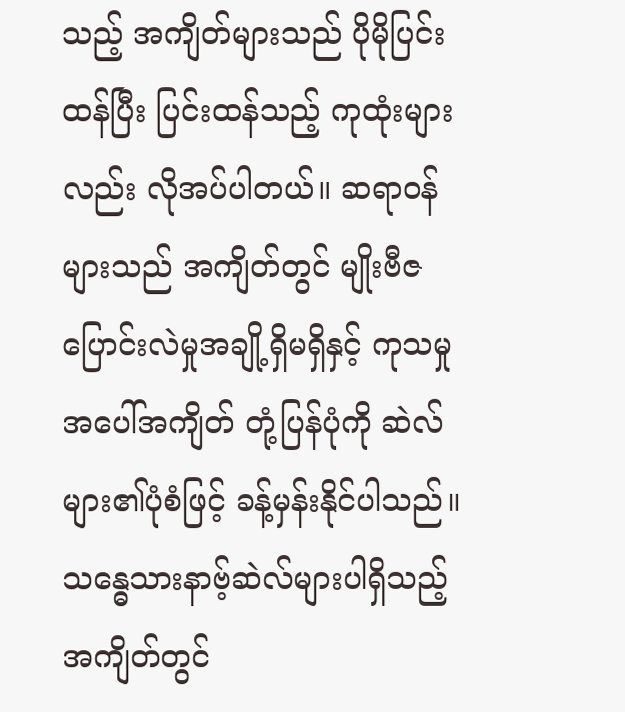သည့် အကျိတ်များသည် ပိုမိုပြင်းထန်ပြီး ပြင်းထန်သည့် ကုထုံးများလည်း လိုအပ်ပါတယ်။ ဆရာဝန်များသည် အကျိတ်တွင် မျိုးဗီဇပြောင်းလဲမှုအချို့ရှိမရှိနှင့် ကုသမှုအပေါ်အကျိတ် တုံ့ပြန်ပုံကို ဆဲလ်များ၏ပုံစံဖြင့် ခန့်မှန်းနိုင်ပါသည်။
သန္ဓေသားနာဗ့်ဆဲလ်များပါရှိသည့် အကျိတ်တွင်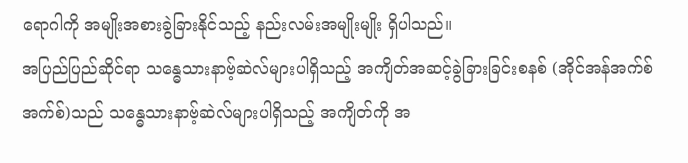ရောဂါကို အမျိုးအစားခွဲခြားနိုင်သည့် နည်းလမ်းအမျိုးမျိုး ရှိပါသည်။
အပြည်ပြည်ဆိုင်ရာ သန္ဓေသားနာဗ့်ဆဲလ်များပါရှိသည့် အကျိတ်အဆင့်ခွဲခြားခြင်းစနစ် (အိုင်အန်အက်စ်အက်စ်)သည် သန္ဓေသားနာဗ့်ဆဲလ်များပါရှိသည့် အကျိတ်ကို အ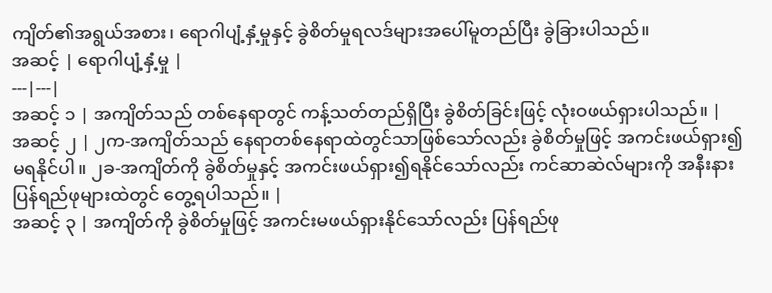ကျိတ်၏အရွယ်အစား၊ ရောဂါပျံ့နှံ့မှုနှင့် ခွဲစိတ်မှုရလဒ်များအပေါ်မူတည်ပြီး ခွဲခြားပါသည်။
အဆင့် | ရောဂါပျံ့နှံ့မှု |
---|---|
အဆင့် ၁ | အကျိတ်သည် တစ်နေရာတွင် ကန့်သတ်တည်ရှိပြီး ခွဲစိတ်ခြင်းဖြင့် လုံးဝဖယ်ရှားပါသည်။ |
အဆင့် ၂ | ၂က-အကျိတ်သည် နေရာတစ်နေရာထဲတွင်သာဖြစ်သော်လည်း ခွဲစိတ်မှုဖြင့် အကင်းဖယ်ရှား၍မရနိုင်ပါ။ ၂ခ-အကျိတ်ကို ခွဲစိတ်မှုနှင့် အကင်းဖယ်ရှား၍ရနိုင်သော်လည်း ကင်ဆာဆဲလ်များကို အနီးနားပြန်ရည်ဖုများထဲတွင် တွေ့ရပါသည်။ |
အဆင့် ၃ | အကျိတ်ကို ခွဲစိတ်မှုဖြင့် အကင်းမဖယ်ရှားနိုင်သော်လည်း ပြန်ရည်ဖု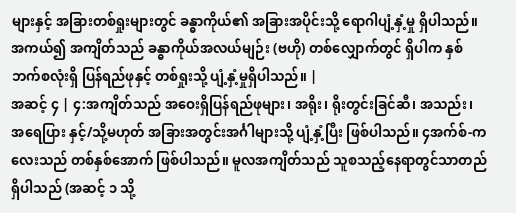များနှင့် အခြားတစ်ရှုးများတွင် ခန္ဓာကိုယ်၏ အခြားအပိုင်းသို့ ရောဂါပျံ့နှံ့မှု ရှိပါသည်။ အကယ်၍ အကျိတ်သည် ခန္ဓာကိုယ်အလယ်မျဉ်း (ဗဟို) တစ်လျှောက်တွင် ရှိပါက နှစ်ဘက်စလုံးရှိ ပြန်ရည်ဖုနှင့် တစ်ရှုးသို့ ပျံ့နှံ့မှုရှိပါသည်။ |
အဆင့် ၄ | ၄:အကျိတ်သည် အဝေးရှိပြန်ရည်ဖုများ၊ အရိုး၊ ရိုးတွင်းခြင်ဆီ၊ အသည်း၊ အရေပြား နှင့်/သို့မဟုတ် အခြားအတွင်းအင်္ဂါများသို့ ပျံ့နှံ့ပြီး ဖြစ်ပါသည်။ ၄အက်စ်-ကလေးသည် တစ်နှစ်အောက် ဖြစ်ပါသည်။ မူလအကျိတ်သည် သူစသည့်နေရာတွင်သာတည်ရှိပါသည် (အဆင့် ၁ သို့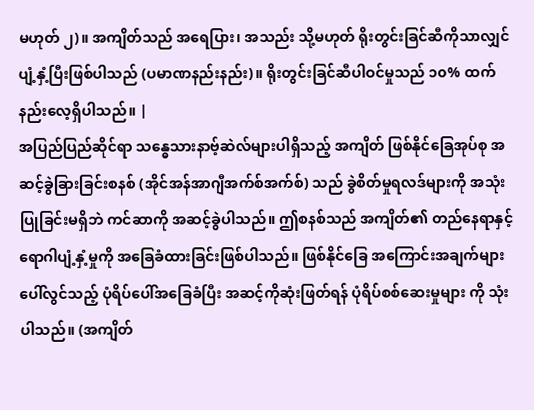မဟုတ် ၂)။ အကျိတ်သည် အရေပြား၊ အသည်း သို့မဟုတ် ရိုးတွင်းခြင်ဆီကိုသာလျှင် ပျံ့နှံ့ပြီးဖြစ်ပါသည် (ပမာဏနည်းနည်း)။ ရိုးတွင်းခြင်ဆီပါဝင်မှုသည် ၁၀% ထက် နည်းလေ့ရှိပါသည်။ |
အပြည်ပြည်ဆိုင်ရာ သန္ဓေသားနာဗ့်ဆဲလ်များပါရှိသည့် အကျိတ် ဖြစ်နိုင်ခြေအုပ်စု အဆင့်ခွဲခြားခြင်းစနစ် (အိုင်အန်အာဂျီအက်စ်အက်စ်) သည် ခွဲစိတ်မှုရလဒ်များကို အသုံးပြုခြင်းမရှိဘဲ ကင်ဆာကို အဆင့်ခွဲပါသည်။ ဤစနစ်သည် အကျိတ်၏ တည်နေရာနှင့် ရောဂါပျံ့နှံ့မှုကို အခြေခံထားခြင်းဖြစ်ပါသည်။ ဖြစ်နိုင်ခြေ အကြောင်းအချက်များ ပေါ်လွင်သည့် ပုံရိပ်ပေါ်အခြေခံပြီး အဆင့်ကိုဆုံးဖြတ်ရန် ပုံရိပ်စစ်ဆေးမှုများ ကို သုံးပါသည်။ (အကျိတ်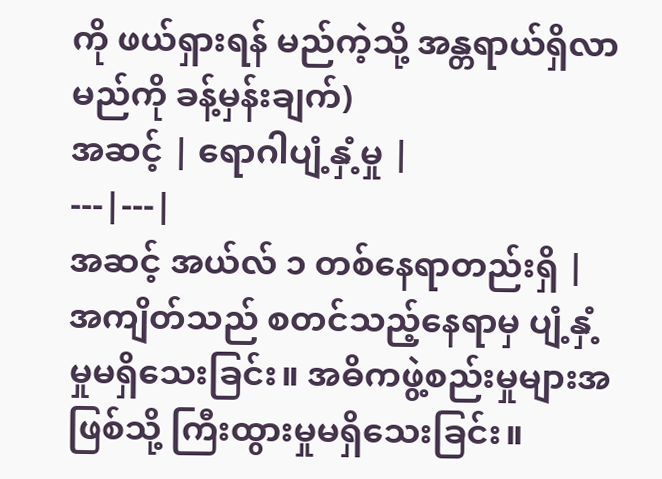ကို ဖယ်ရှားရန် မည်ကဲ့သို့ အန္တရာယ်ရှိလာမည်ကို ခန့်မှန်းချက်)
အဆင့် | ရောဂါပျံ့နှံ့မှု |
---|---|
အဆင့် အယ်လ် ၁ တစ်နေရာတည်းရှိ |
အကျိတ်သည် စတင်သည့်နေရာမှ ပျံ့နှံ့မှုမရှိသေးခြင်း။ အဓိကဖွဲ့စည်းမှုများအဖြစ်သို့ ကြီးထွားမှုမရှိသေးခြင်း။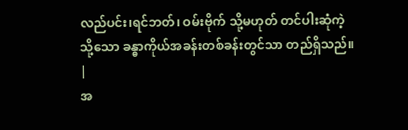လည်ပင်း၊ရင်ဘတ်၊ ဝမ်းဗိုက် သို့မဟုတ် တင်ပါးဆုံကဲ့သို့သော ခန္ဓာကိုယ်အခန်းတစ်ခန်းတွင်သာ တည်ရှိသည်။ |
အ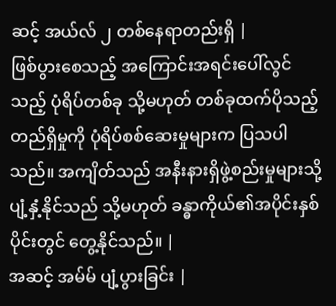ဆင့် အယ်လ် ၂ တစ်နေရာတည်းရှိ |
ဖြစ်ပွားစေသည့် အကြောင်းအရင်းပေါ်လွင်သည့် ပုံရိပ်တစ်ခု သို့မဟုတ် တစ်ခုထက်ပိုသည့် တည်ရှိမှုကို ပုံရိပ်စစ်ဆေးမှုများက ပြသပါသည်။ အကျိတ်သည် အနီးနားရှိဖွဲ့စည်းမှုများသို့ ပျံ့နှံ့နိုင်သည် သို့မဟုတ် ခန္ဓာကိုယ်၏အပိုင်းနှစ်ပိုင်းတွင် တွေ့နိုင်သည်။ |
အဆင့် အမ်မ် ပျံ့ပွားခြင်း |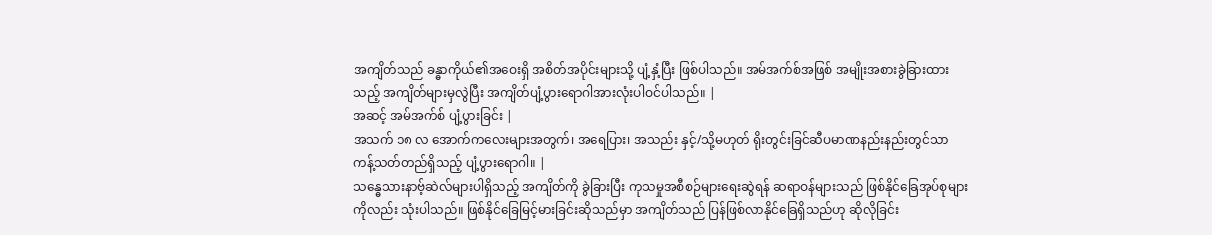အကျိတ်သည် ခန္ဓာကိုယ်၏အဝေးရှိ အစိတ်အပိုင်းများသို့ ပျံ့နှံ့ပြီး ဖြစ်ပါသည်။ အမ်အက်စ်အဖြစ် အမျိုးအစားခွဲခြားထားသည့် အကျိတ်များမှလွဲပြီး အကျိတ်ပျံ့ပွားရောဂါအားလုံးပါဝင်ပါသည်။ |
အဆင့် အမ်အက်စ် ပျံ့ပွားခြင်း |
အသက် ၁၈ လ အောက်ကလေးများအတွက်၊ အရေပြား၊ အသည်း နှင့်/သို့မဟုတ် ရိုးတွင်းခြင်ဆီပမာဏနည်းနည်းတွင်သာ ကန့်သတ်တည်ရှိသည့် ပျံ့ပွားရောဂါ။ |
သန္ဓေသားနာဗ့်ဆဲလ်များပါရှိသည့် အကျိတ်ကို ခွဲခြားပြီး ကုသမှုအစီစဉ်များရေးဆွဲရန် ဆရာဝန်များသည် ဖြစ်နိုင်ခြေအုပ်စုများကိုလည်း သုံးပါသည်။ ဖြစ်နိုင်ခြေမြင့်မားခြင်းဆိုသည်မှာ အကျိတ်သည် ပြန်ဖြစ်လာနိုင်ခြေရှိသည်ဟု ဆိုလိုခြင်း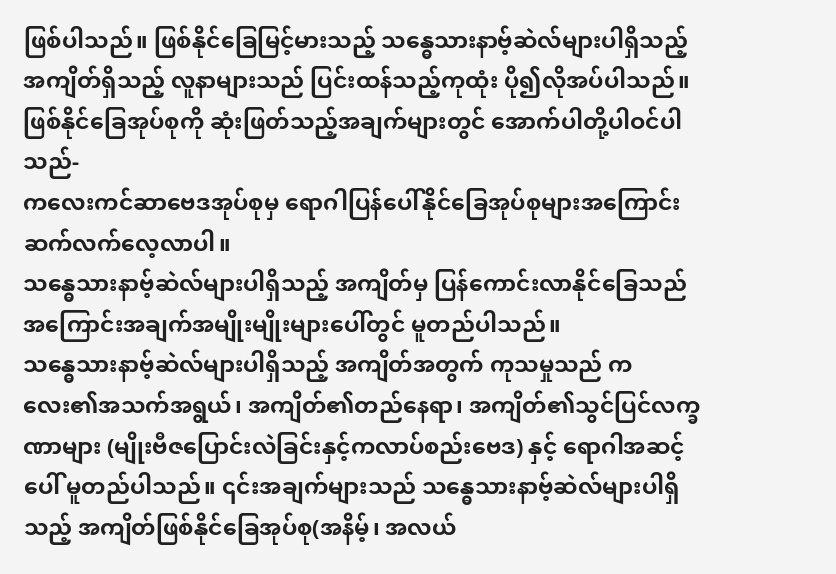ဖြစ်ပါသည်။ ဖြစ်နိုင်ခြေမြင့်မားသည့် သန္ဓေသားနာဗ့်ဆဲလ်များပါရှိသည့် အကျိတ်ရှိသည့် လူနာများသည် ပြင်းထန်သည့်ကုထုံး ပို၍လိုအပ်ပါသည်။
ဖြစ်နိုင်ခြေအုပ်စုကို ဆုံးဖြတ်သည့်အချက်များတွင် အောက်ပါတို့ပါဝင်ပါသည်-
ကလေးကင်ဆာဗေဒအုပ်စုမှ ရောဂါပြန်ပေါ်နိုင်ခြေအုပ်စုများအကြောင်းဆက်လက်လေ့လာပါ။
သန္ဓေသားနာဗ့်ဆဲလ်များပါရှိသည့် အကျိတ်မှ ပြန်ကောင်းလာနိုင်ခြေသည် အကြောင်းအချက်အမျိုးမျိုးများပေါ်တွင် မူတည်ပါသည်။
သန္ဓေသားနာဗ့်ဆဲလ်များပါရှိသည့် အကျိတ်အတွက် ကုသမှုသည် ကလေး၏အသက်အရွယ်၊ အကျိတ်၏တည်နေရာ၊ အကျိတ်၏သွင်ပြင်လက္ခဏာများ (မျိုးဗီဇပြောင်းလဲခြင်းနှင့်ကလာပ်စည်းဗေဒ) နှင့် ရောဂါအဆင့်ပေါ် မူတည်ပါသည်။ ၎င်းအချက်များသည် သန္ဓေသားနာဗ့်ဆဲလ်များပါရှိသည့် အကျိတ်ဖြစ်နိုင်ခြေအုပ်စု(အနိမ့်၊ အလယ်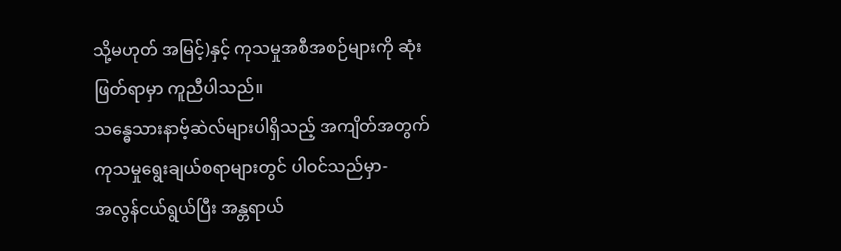သို့မဟုတ် အမြင့်)နှင့် ကုသမှုအစီအစဉ်များကို ဆုံးဖြတ်ရာမှာ ကူညီပါသည်။
သန္ဓေသားနာဗ့်ဆဲလ်များပါရှိသည့် အကျိတ်အတွက် ကုသမှုရွေးချယ်စရာများတွင် ပါဝင်သည်မှာ-
အလွန်ငယ်ရွယ်ပြီး အန္တရာယ်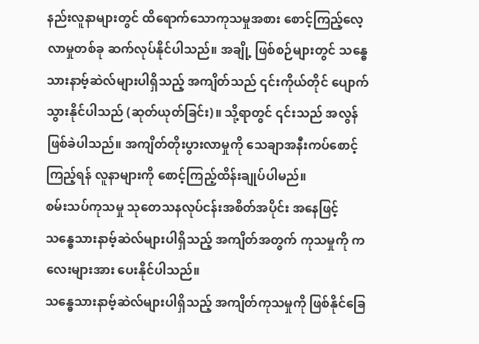နည်းလူနာများတွင် ထိရောက်သောကုသမှုအစား စောင့်ကြည့်လေ့လာမှုတစ်ခု ဆက်လုပ်နိုင်ပါသည်။ အချို့ ဖြစ်စဉ်များတွင် သန္ဓေသားနာဗ့်ဆဲလ်များပါရှိသည့် အကျိတ်သည် ၎င်းကိုယ်တိုင် ပျောက်သွားနိုင်ပါသည် (ဆုတ်ယုတ်ခြင်း)။ သို့ရာတွင် ၎င်းသည် အလွန်ဖြစ်ခဲပါသည်။ အကျိတ်တိုးပွားလာမှုကို သေချာအနီးကပ်စောင့်ကြည့်ရန် လူနာများကို စောင့်ကြည့်ထိန်းချုပ်ပါမည်။
စမ်းသပ်ကုသမှု သုတေသနလုပ်ငန်းအစိတ်အပိုင်း အနေဖြင့် သန္ဓေသားနာဗ့်ဆဲလ်များပါရှိသည့် အကျိတ်အတွက် ကုသမှုကို ကလေးများအား ပေးနိုင်ပါသည်။
သန္ဓေသားနာဗ့်ဆဲလ်များပါရှိသည့် အကျိတ်ကုသမှုကို ဖြစ်နိုင်ခြေ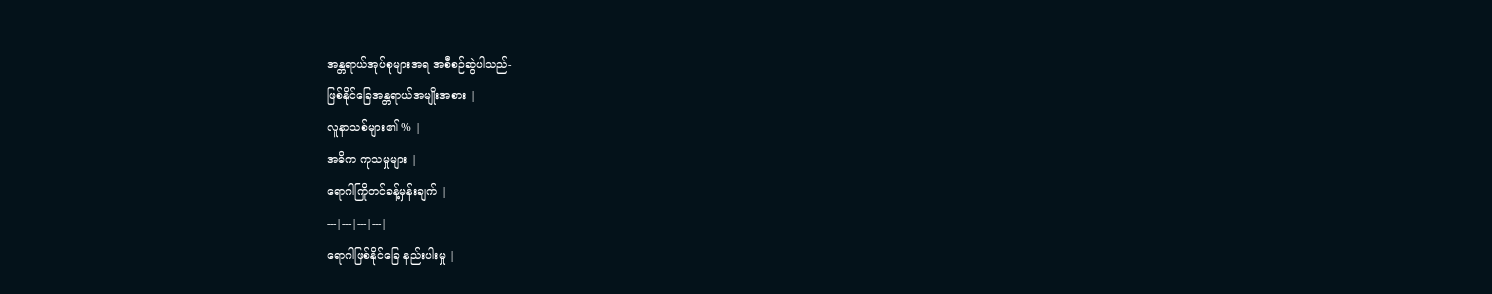အန္တရာယ်အုပ်စုများအရ အစီစဉ်ဆွဲပါသည်-
ဖြစ်နိုင်ခြေအန္တရာယ်အမျိုးအစား |
လူနာသစ်များ၏ % |
အဓိက ကုသမှုများ |
ရောဂါကြိုတင်ခန့်မှန်းချက် |
---|---|---|---|
ရောဂါဖြစ်နိုင်ခြေ နည်းပါးမှု |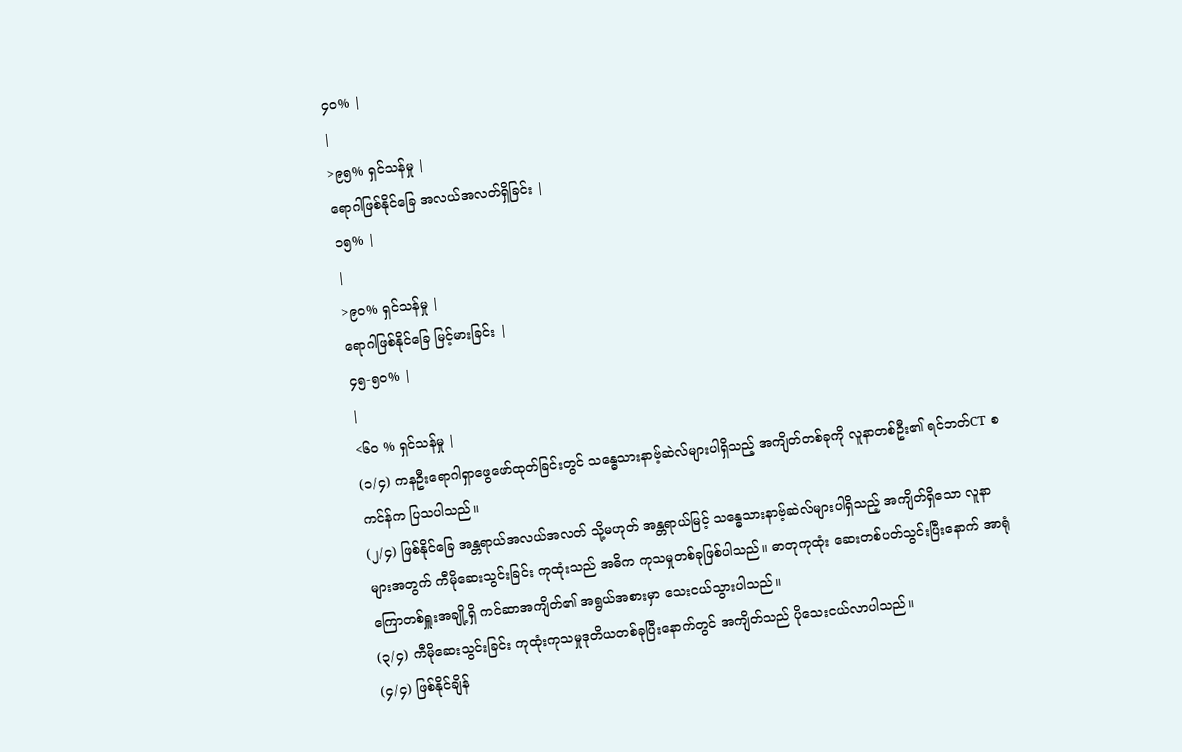၄၀% |
|
>၉၅% ရှင်သန်မှု |
ရောဂါဖြစ်နိုင်ခြေ အလယ်အလတ်ရှိခြင်း |
၁၅% |
|
>၉၀% ရှင်သန်မှု |
ရောဂါဖြစ်နိုင်ခြေ မြင့်မားခြင်း |
၄၅-၅၀% |
|
<၆၀ % ရှင်သန်မှု |
(၁/၄) ကနဦးရောဂါရှာဖွေဖော်ထုတ်ခြင်းတွင် သန္ဓေသားနာဗ့်ဆဲလ်များပါရှိသည့် အကျိတ်တစ်ခုကို လူနာတစ်ဦး၏ ရင်ဘတ်CT စကင်န်က ပြသပါသည်။
(၂/၄) ဖြစ်နိုင်ခြေ အန္တရာယ်အလယ်အလတ် သို့မဟုတ် အန္တရာယ်မြင့် သန္ဓေသားနာဗ့်ဆဲလ်များပါရှိသည့် အကျိတ်ရှိသော လူနာများအတွက် ကီမိုဆေးသွင်းခြင်း ကုထုံးသည် အဓိက ကုသမှုတစ်ခုဖြစ်ပါသည်။ ဓာတုကုထုံး ဆေးတစ်ပတ်သွင်းပြီးနောက် အာရုံကြောတစ်ရှူးအချို့ရှိ ကင်ဆာအကျိတ်၏ အရွယ်အစားမှာ သေးငယ်သွားပါသည်။
(၃/၄) ကီမိုဆေးသွင်းခြင်း ကုထုံးကုသမှုဒုတိယတစ်ခုပြီးနောက်တွင် အကျိတ်သည် ပိုသေးငယ်လာပါသည်။
(၄/၄) ဖြစ်နိုင်ချိန်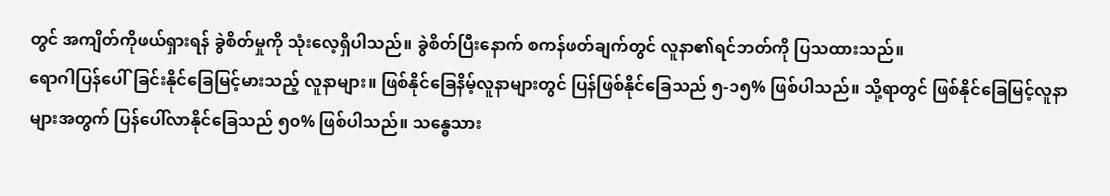တွင် အကျိတ်ကိုဖယ်ရှားရန် ခွဲစိတ်မှုကို သုံးလေ့ရှိပါသည်။ ခွဲစိတ်ပြီးနောက် စကန်ဖတ်ချက်တွင် လူနာ၏ရင်ဘတ်ကို ပြသထားသည်။
ရောဂါပြန်ပေါ်ခြင်းနိုင်ခြေမြင့်မားသည့် လူနာများ။ ဖြစ်နိုင်ခြေနိမ့်လူနာများတွင် ပြန်ဖြစ်နိုင်ခြေသည် ၅-၁၅% ဖြစ်ပါသည်။ သို့ရာတွင် ဖြစ်နိုင်ခြေမြင့်လူနာများအတွက် ပြန်ပေါ်လာနိုင်ခြေသည် ၅၀% ဖြစ်ပါသည်။ သန္ဓေသား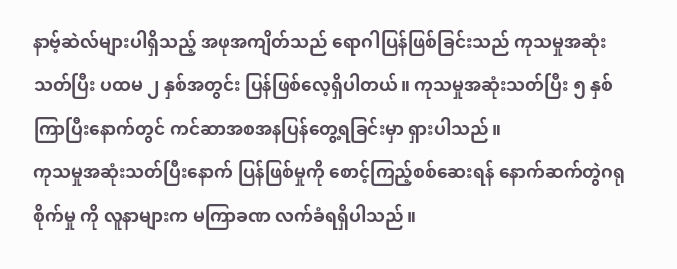နာဗ့်ဆဲလ်များပါရှိသည့် အဖုအကျိတ်သည် ရောဂါပြန်ဖြစ်ခြင်းသည် ကုသမှုအဆုံးသတ်ပြီး ပထမ ၂ နှစ်အတွင်း ပြန်ဖြစ်လေ့ရှိပါတယ်။ ကုသမှုအဆုံးသတ်ပြီး ၅ နှစ်ကြာပြီးနောက်တွင် ကင်ဆာအစအနပြန်တွေ့ရခြင်းမှာ ရှားပါသည်။
ကုသမှုအဆုံးသတ်ပြီးနောက် ပြန်ဖြစ်မှုကို စောင့်ကြည့်စစ်ဆေးရန် နောက်ဆက်တွဲဂရုစိုက်မှု ကို လူနာများက မကြာခဏ လက်ခံရရှိပါသည်။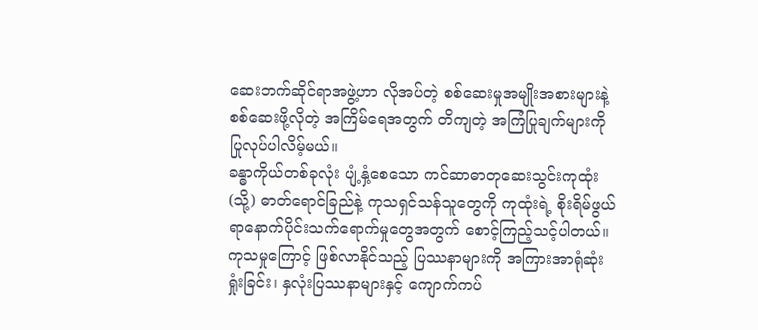ဆေးဘက်ဆိုင်ရာအဖွဲ့ဟာ လိုအပ်တဲ့ စစ်ဆေးမှုအမျိုးအစားများနဲ့ စစ်ဆေးဖို့လိုတဲ့ အကြိမ်ရေအတွက် တိကျတဲ့ အကြံပြုချက်များကို ပြုလုပ်ပါလိမ့်မယ်။
ခန္ဓာကိုယ်တစ်ခုလုံး ပျံ့နှံ့စေသော ကင်ဆာဓာတုဆေးသွင်းကုထုံး (သို့) ဓာတ်ရောင်ခြည်နဲ့ ကုသရှင်သန်သူတွေကို ကုထုံးရဲ့ စိုးရိမ်ဖွယ်ရာနောက်ပိုင်းသက်ရောက်မှုတွေအတွက် စောင့်ကြည့်သင့်ပါတယ်။ ကုသမှုကြောင့် ဖြစ်လာနိုင်သည့် ပြဿနာများကို အကြားအာရုံဆုံးရှုံးခြင်း၊ နှလုံးပြဿနာများနှင့် ကျောက်ကပ်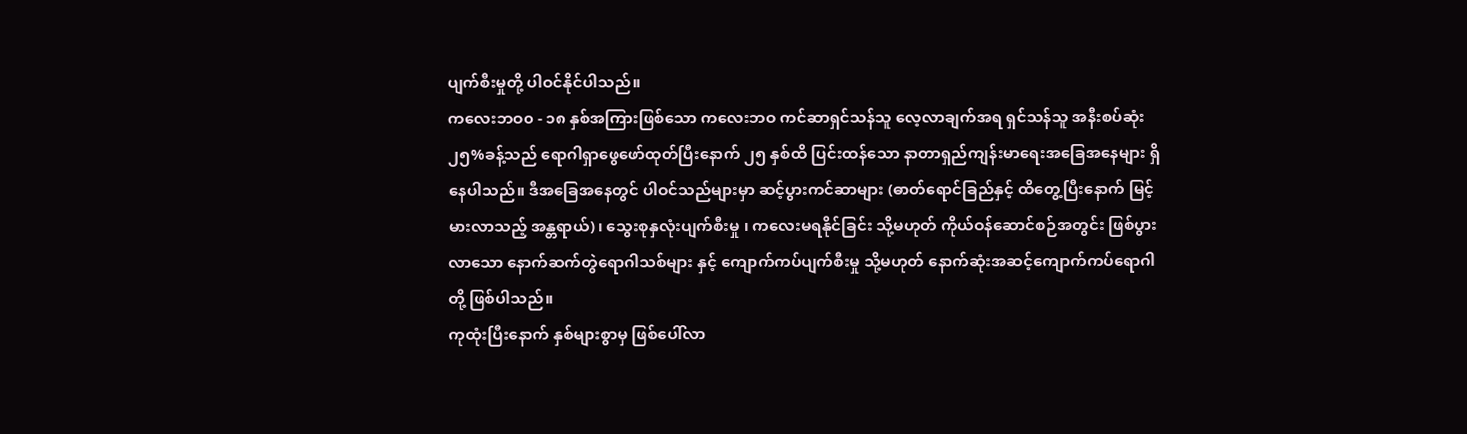ပျက်စီးမှုတို့ ပါဝင်နိုင်ပါသည်။
ကလေးဘဝ၀ - ၁၈ နှစ်အကြားဖြစ်သော ကလေးဘဝ ကင်ဆာရှင်သန်သူ လေ့လာချက်အရ ရှင်သန်သူ အနီးစပ်ဆုံး ၂၅%ခန့်သည် ရောဂါရှာဖွေဖော်ထုတ်ပြီးနောက် ၂၅ နှစ်ထိ ပြင်းထန်သော နာတာရှည်ကျန်းမာရေးအခြေအနေများ ရှိနေပါသည်။ ဒီအခြေအနေတွင် ပါဝင်သည်များမှာ ဆင့်ပွားကင်ဆာများ (ဓာတ်ရောင်ခြည်နှင့် ထိတွေ့ပြီးနောက် မြင့်မားလာသည့် အန္တရာယ်)၊ သွေးစုနှလုံးပျက်စီးမှု ၊ ကလေးမရနိုင်ခြင်း သို့မဟုတ် ကိုယ်ဝန်ဆောင်စဉ်အတွင်း ဖြစ်ပွားလာသော နောက်ဆက်တွဲရောဂါသစ်များ နှင့် ကျောက်ကပ်ပျက်စီးမှု သို့မဟုတ် နောက်ဆုံးအဆင့်ကျောက်ကပ်ရောဂါတို့ ဖြစ်ပါသည်။
ကုထုံးပြီးနောက် နှစ်များစွာမှ ဖြစ်ပေါ်လာ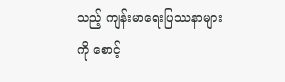သည့် ကျန်းမာရေးပြဿနာများကို စောင့်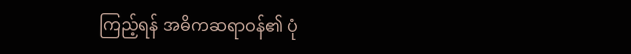ကြည့်ရန် အဓိကဆရာဝန်၏ ပုံ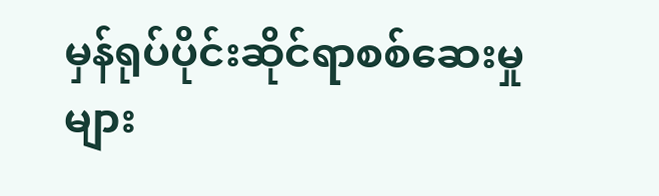မှန်ရုပ်ပိုင်းဆိုင်ရာစစ်ဆေးမှုများ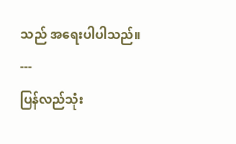သည် အရေးပါပါသည်။
---
ပြန်လည်သုံး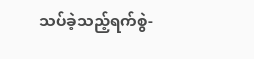သပ်ခဲ့သည့်ရက်စွဲ-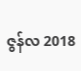ဇွန်လ 2018